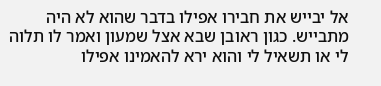אל יבייש את חבירו אפילו בדבר שהוא לא היה מתבייש. כגון ראובן שבא אצל שמעון ואמר לו תלוה לי או תשאיל לי והוא ירא להאמינו אפילו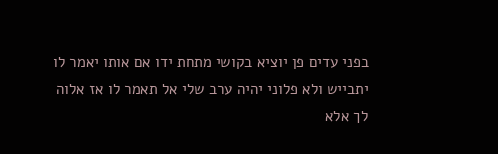בפני עדים פן יוציא בקושי מתחת ידו אם אותו יאמר לו יתבייש ולא פלוני יהיה ערב שלי אל תאמר לו אז אלוה לך אלא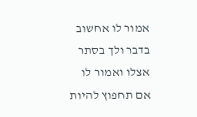אמור לו אחשוב בדבר ולך בסתר אצלו ואמור לו אם תחפוץ להיות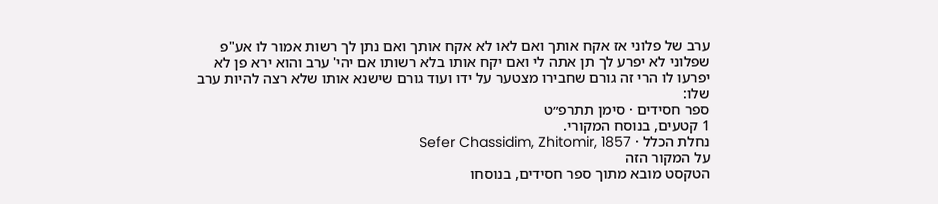ערב של פלוני אז אקח אותך ואם לאו לא אקח אותך ואם נתן לך רשות אמור לו אע"פ שפלוני לא יפרע לך תן אתה לי ואם יקח אותו בלא רשותו אם יהי' ערב והוא ירא פן לא יפרעו לו הרי זה גורם שחבירו מצטער על ידו ועוד גורם שישנא אותו שלא רצה להיות ערב שלו:
ספר חסידים · סימן תתרפ״ט
1 קטעים, בנוסח המקורי.
נחלת הכלל · Sefer Chassidim, Zhitomir, 1857
על המקור הזה
הטקסט מובא מתוך ספר חסידים, בנוסחו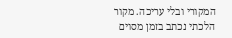המקורי ובלי עריכה. מקור הלכתי נכתב בזמן מסוים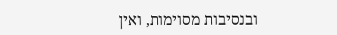ובנסיבות מסוימות, ואין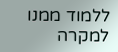ללמוד ממנו למקרה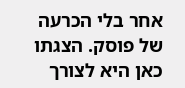אחר בלי הכרעה של פוסק. הצגתו כאן היא לצורך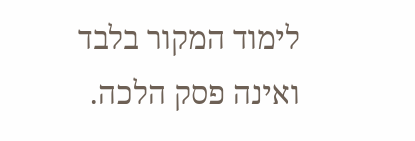לימוד המקור בלבד ואינה פסק הלכה.